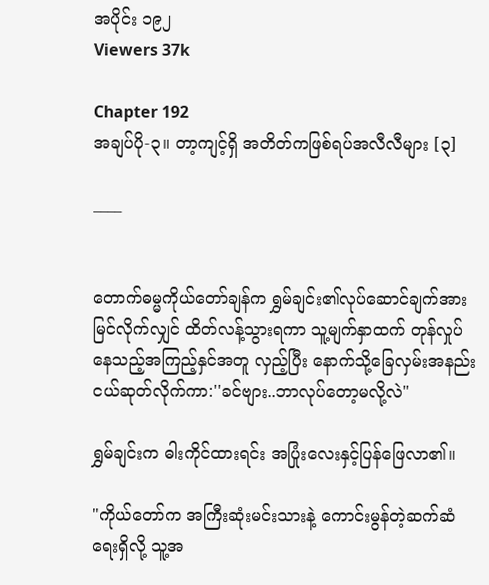အပိုင်း ၁၉၂
Viewers 37k

Chapter 192
အချပ်ပို-၃။ တာ့ကျင့်ရှိ အတိတ်ကဖြစ်ရပ်အလီလီများ [၃]

____


တောက်ဓမ္မကိုယ်တော်ချန်က ရွှမ်ချင်း၏လုပ်ဆောင်ချက်အား မြင်လိုက်လျှင် ထိတ်လန့်သွားရကာ သူ့မျက်နှာထက် တုန်လှုပ်နေသည့်အကြည့်နှင်အတူ လှည့်ပြီး နောက်သို့ခြေလှမ်းအနည်းငယ်ဆုတ်လိုက်ကာ:''ခင်ဗျား..ဘာလုပ်တော့မလို့လဲ"

ရွှမ်ချင်းက ဓါးကိုင်ထားရင်း အပြုံးလေးနှင့်ပြန်ဖြေလာ၏။

"ကိုယ်တော်က အကြီးဆုံးမင်းသားနဲ့ ကောင်းမွန်တဲ့ဆက်ဆံရေးရှိလို့ သူ့အ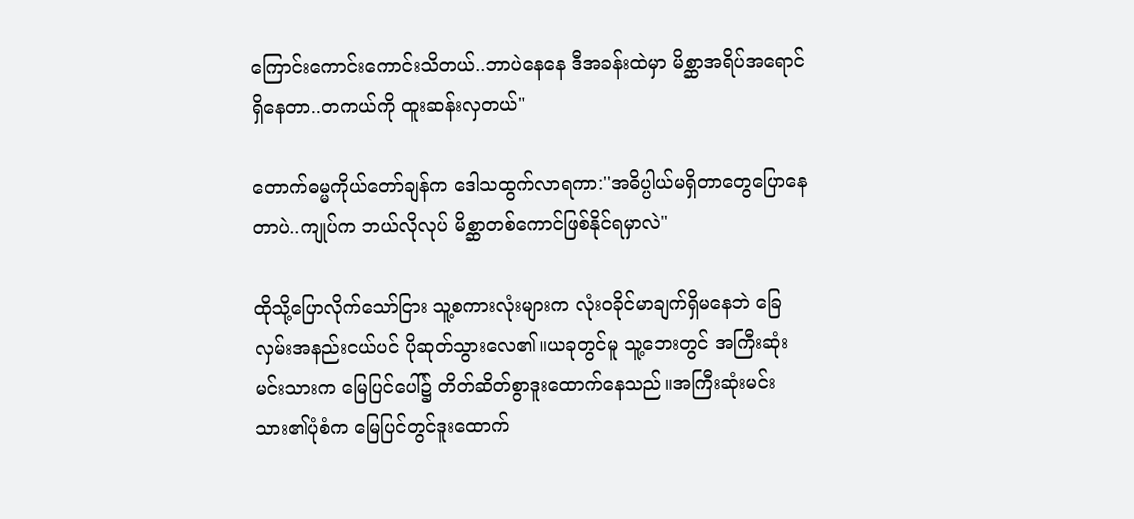ကြောင်းကောင်းကောင်းသိတယ်..ဘာပဲနေနေ ဒီအခန်းထဲမှာ မိစ္ဆာအရိပ်အရောင်ရှိနေတာ..တကယ်ကို ထူးဆန်းလှတယ်"

တောက်ဓမ္မကိုယ်တော်ချန်က ဒေါသထွက်လာရကာ:''အဓိပ္ပါယ်မရှိတာတွေပြောနေတာပဲ..ကျုပ်က ဘယ်လိုလုပ် မိစ္ဆာတစ်ကောင်ဖြစ်နိုင်ရမှာလဲ"

ထိုသို့ပြောလိုက်သော်ငြား သူ့စကားလုံးများက လုံးဝခိုင်မာချက်ရှိမနေဘဲ ခြေလှမ်းအနည်းငယ်ပင် ပိုဆုတ်သွားလေ၏။ယခုတွင်မူ သူ့ဘေးတွင် အကြီးဆုံးမင်းသားက မြေပြင်ပေါ်၌ တိတ်ဆိတ်စွာဒူးထောက်နေသည်။အကြီးဆုံးမင်းသား၏ပုံစံက မြေပြင်တွင်ဒူးထောက်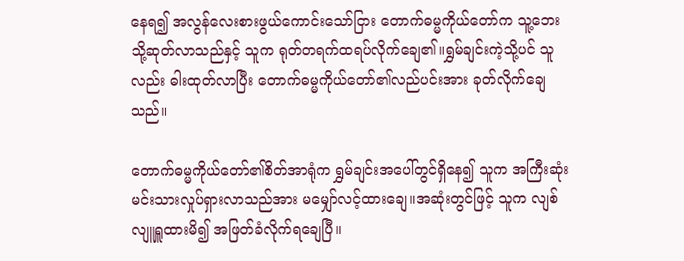နေရ၍ အလွန်လေးစားဖွယ်ကောင်းသော်ငြား တောက်ဓမ္မကိုယ်တော်က သူ့ဘေးသို့ဆုတ်လာသည်နှင့် သူက ရုတ်တရက်ထရပ်လိုက်ချေ၏။ရွှမ်ချင်းကဲ့သို့ပင် သူလည်း ဓါးထုတ်လာပြီး တောက်ဓမ္မကိုယ်တော်၏လည်ပင်းအား ခုတ်လိုက်ချေသည်။

တောက်ဓမ္မကိုယ်တော်၏စိတ်အာရုံက ရွှမ်ချင်းအပေါ်တွင်ရှိနေ၍ သူက အကြီးဆုံးမင်းသားလှုပ်ရှားလာသည်အား မမျှော်လင့်ထားချေ။အဆုံးတွင်ဖြင့် သူက လျစ်လျူရှူထားမိ၍ အဖြတ်ခံလိုက်ရချေပြီ။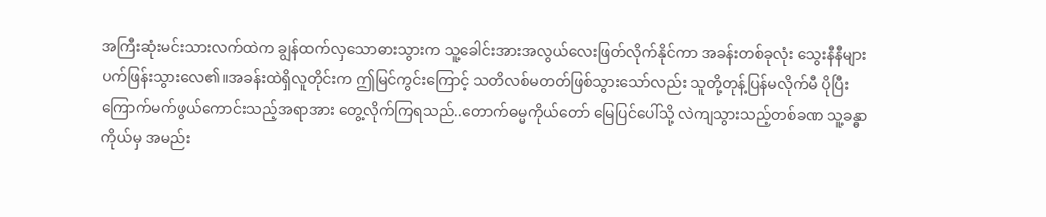အကြီးဆုံးမင်းသားလက်ထဲက ချွန်ထက်လှသောဓားသွားက သူ့ခေါင်းအားအလွယ်လေးဖြတ်လိုက်နိုင်ကာ အခန်းတစ်ခုလုံး သွေးနီနီများပက်ဖြန်းသွားလေ၏။အခန်းထဲရှိလူတိုင်းက ဤမြင်ကွင်းကြောင့် သတိလစ်မတတ်ဖြစ်သွားသော်လည်း သူတို့တုန့်ပြန်မလိုက်မီ ပိုပြီးကြောက်မက်ဖွယ်ကောင်းသည့်အရာအား တွေ့လိုက်ကြရသည်..တောက်ဓမ္မကိုယ်တော် မြေပြင်ပေါ်သို့ လဲကျသွားသည့်တစ်ခဏ သူ့ခန္ဓာကိုယ်မှ အမည်း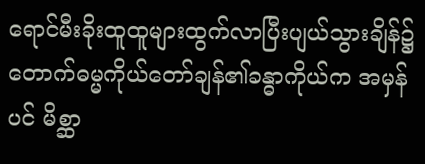ရောင်မီးခိုးထူထူများထွက်လာပြီးပျယ်သွားချိန်၌ တောက်ဓမ္မကိုယ်တော်ချန်၏ခန္ဓာကိုယ်က အမှန်ပင် မိစ္ဆာ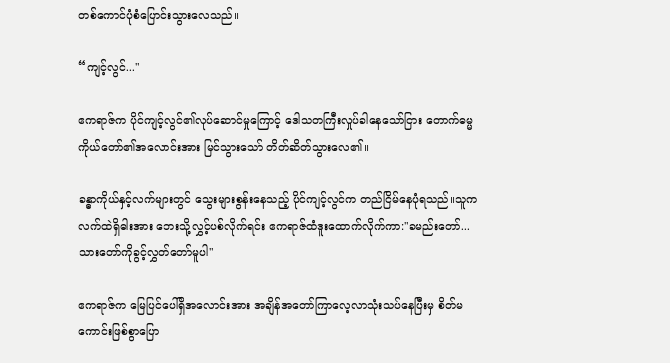တစ်ကောင်ပုံစံပြောင်းသွားလေသည်။

“ကျင့်လွင်..."

ဧကရာဇ်က ပိုင်ကျင့်လွင်၏လုပ်ဆောင်မှုကြောင့် ဒေါသတကြီးလှုပ်ခါနေသော်ငြား တောက်ဓမ္မကိုယ်တော်၏အလောင်းအား မြင်သွားသော် တိတ်ဆိတ်သွားလေ၏။

ခန္ဓာကိုယ်နှင့်လက်များတွင် သွေးများစွန်းနေသည့် ပိုင်ကျင့်လွင်က တည်ငြိမ်နေပုံရသည်။သူက လက်ထဲရှိဓါးအား ဘေးသို့လွှင့်ပစ်လိုက်ရင်း ဧကရာဇ်ထံဒူးထောက်လိုက်ကာ:"ခမည်းတော်...သားတော်ကိုခွင့်လွှတ်တော်မူပါ"

ဧကရာဇ်က မြေပြင်ပေါ်ရှိအလောင်းအား အချိန်အတော်ကြာလေ့လာသုံးသပ်နေပြီးမှ စိတ်မကောင်းဖြစ်စွာပြော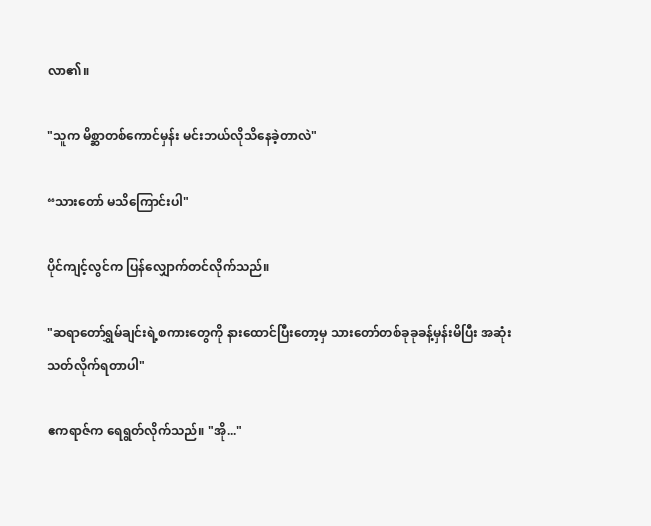လာ၏။

"သူက မိစ္ဆာတစ်ကောင်မှန်း မင်းဘယ်လိုသိနေခဲ့တာလဲ"

“သားတော် မသိကြောင်းပါ"

ပိုင်ကျင့်လွင်က ပြန်လျှောက်တင်လိုက်သည်။

"ဆရာတော်ရွှမ်ချင်းရဲ့စကားတွေကို နားထောင်ပြီးတော့မှ သားတော်တစ်ခုခုခန့်မှန်းမိပြီး အဆုံးသတ်လိုက်ရတာပါ"

ဧကရာဇ်က ရေရွတ်လိုက်သည်။ "အို..."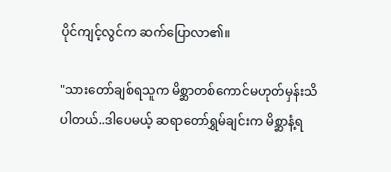ပိုင်ကျင့်လွင်က ဆက်ပြောလာ၏။

"သားတော်ချစ်ရသူက မိစ္ဆာတစ်ကောင်မဟုတ်မှန်းသိပါတယ်..ဒါပေမယ့် ဆရာတော်ရွှမ်ချင်းက မိစ္ဆာနံ့ရ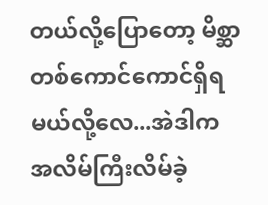တယ်လို့ပြောတော့ မိစ္ဆာတစ်ကောင်ကောင်ရှိရမယ်လို့လေ...အဲဒါက အလိမ်ကြီးလိမ်ခဲ့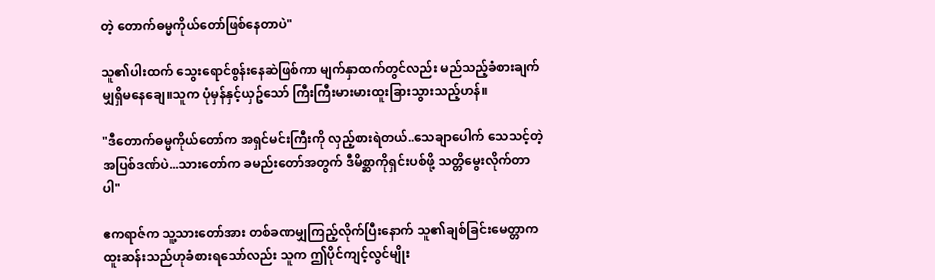တဲ့ တောက်ဓမ္မကိုယ်တော်ဖြစ်နေတာပဲ"

သူ၏ပါးထက် သွေးရောင်စွန်းနေဆဲဖြစ်ကာ မျက်နှာထက်တွင်လည်း မည်သည့်ခံစားချက်မျှရှိမနေချေ။သူက ပုံမှန်နှင့်ယှဥ်သော် ကြီးကြီးမားမားထူးခြားသွားသည့်ဟန်။

"ဒီတောက်ဓမ္မကိုယ်တော်က အရှင်မင်းကြီးကို လှည့်စားရဲတယ်..သေချာပေါက် သေသင့်တဲ့အပြစ်ဒဏ်ပဲ...သားတော်က ခမည်းတော်အတွက် ဒီမိစ္ဆာကိုရှင်းပစ်ဖို့ သတ္တိမွေးလိုက်တာပါ"

ဧကရာဇ်က သူ့သားတော်အား တစ်ခဏမျှကြည့်လိုက်ပြီးနောက် သူ၏ချစ်ခြင်းမေတ္တာက ထူးဆန်းသည်ဟုခံစားရသော်လည်း သူက ဤပိုင်ကျင့်လွင်မျိုး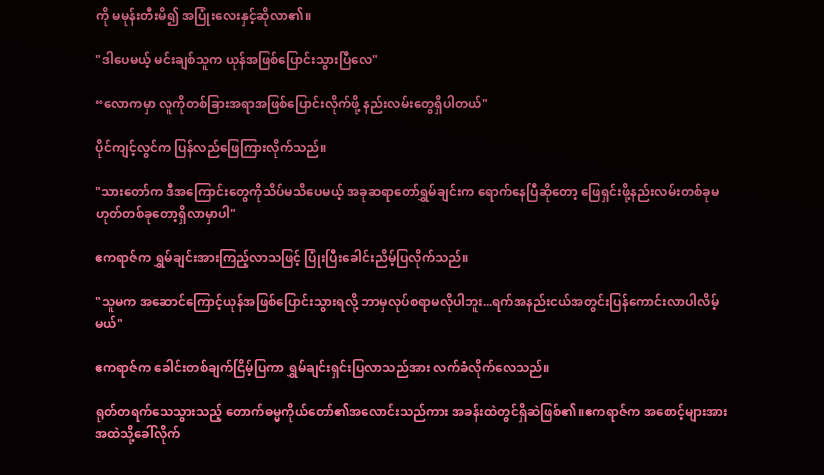ကို မမုန်းတီးမိ၍ အပြုံးလေးနှင့်ဆိုလာ၏။

"ဒါပေမယ့် မင်းချစ်သူက ယုန်အဖြစ်ပြောင်းသွားပြီလေ"

“လောကမှာ လူကိုတစ်ခြားအရာအဖြစ်ပြောင်းလိုက်ဖို့ နည်းလမ်းတွေရှိပါတယ်"

ပိုင်ကျင့်လွင်က ပြန်လည်ဖြေကြားလိုက်သည်။

"သားတော်က ဒီအကြောင်းတွေကိုသိပ်မသိပေမယ့် အခုဆရာတော်ရွှမ်ချင်းက ရောက်နေပြီဆိုတော့ ဖြေရှင်းဖို့နည်းလမ်းတစ်ခုမဟုတ်တစ်ခုတော့ရှိလာမှာပါ"

ဧကရာဇ်က ရွှမ်ချင်းအားကြည့်လာသဖြင့် ပြုံးပြီးခေါင်းညိမ့်ပြလိုက်သည်။

"သူမက အဆောင်ကြောင့်ယုန်အဖြစ်ပြောင်းသွားရလို့ ဘာမှလုပ်စရာမလိုပါဘူး...ရက်အနည်းငယ်အတွင်းပြန်ကောင်းလာပါလိမ့်မယ်"

ဧကရာဇ်က ခေါင်းတစ်ချက်ငြိမ့်ပြကာ ရွှမ်ချင်းရှင်းပြလာသည်အား လက်ခံလိုက်လေသည်။

ရုတ်တရက်သေသွားသည့် တောက်ဓမ္မကိုယ်တော်၏အလောင်းသည်ကား အခန်းထဲတွင်ရှိဆဲဖြစ်၏။ဧကရာဇ်က အစောင့်များအား အထဲသို့ခေါ်လိုက်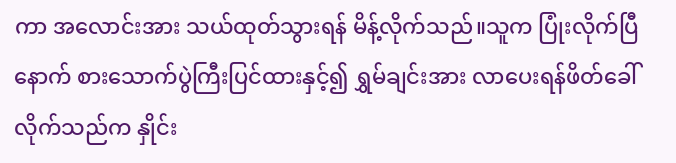ကာ အလောင်းအား သယ်ထုတ်သွားရန် မိန့်လိုက်သည်။သူက ပြုံးလိုက်ပြီနောက် စားသောက်ပွဲကြီးပြင်ထားနှင့်၍ ရွှမ်ချင်းအား လာပေးရန်ဖိတ်ခေါ်လိုက်သည်က နှိုင်း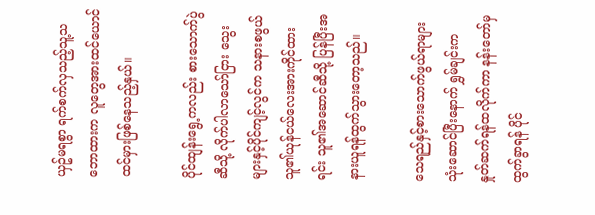ယှဥ်မရစွာ ရက်စက်လှသည့်သူ့သဘောထားက လူတွေအားထင်ယောင်ထင်မှားဖြစ်နေသည့်နှယ်။

ပိုင်ထျန်းရွေ့ကလည်း စားသောက်ပွဲဆီသို့ လိုက်ပါလာသော်ငြား သွေးများနှင့်ပိုင်ကျင့်လွင်က သနားစဖွယ်သူ၏ယုန်ငယ်လေးအားကိုင်ထားရင်း သူ၏အဆောင်ဆီသို့ ပြန်ပြီးအနားယူရန်ထွက်သွားတော့သည်။

သေရည်နှင့်စားသောက်ဖွယ်ရာများသုံးဆောင်ပြီးနောက် ရွှမ်ချင်းက နှုတ်ဆက်ရန်ထလိုက်ကာ နန်းတော်မှထွက်ခွာရန် ပိုင်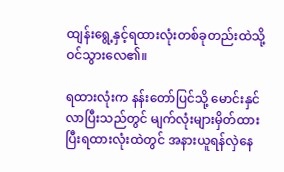ထျန်းရွေ့နှင့်ရထားလုံးတစ်ခုတည်းထဲသို့ ဝင်သွားလေ၏။

ရထားလုံးက နန်းတော်ပြင်သို့ မောင်းနှင်လာပြီးသည်တွင် မျက်လုံးများမှိတ်ထားပြီးရထားလုံးထဲတွင် အနားယူရန်လှဲနေ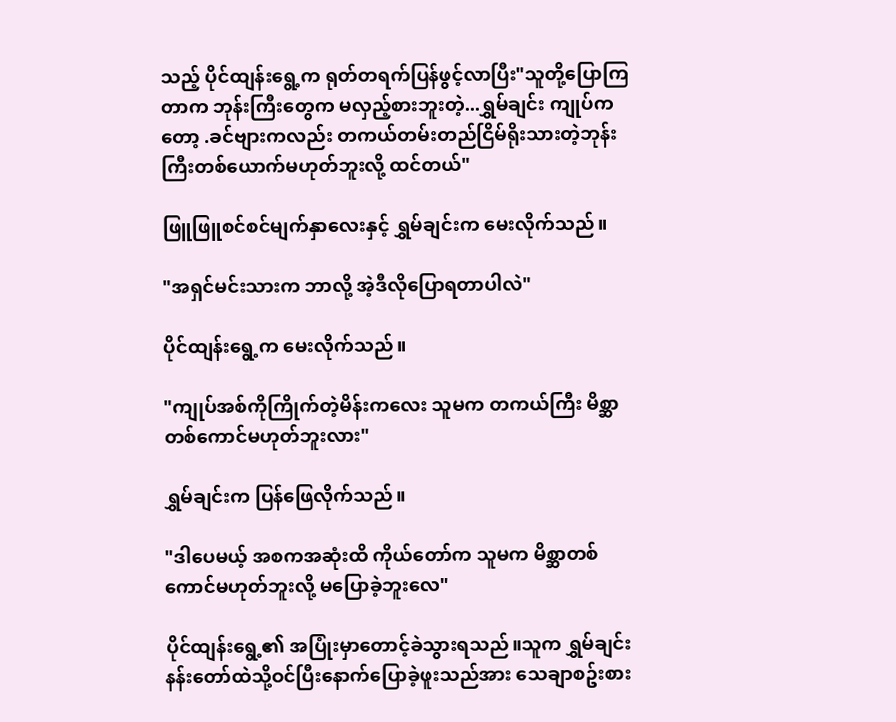သည့် ပိုင်ထျန်းရွေ့က ရုတ်တရက်ပြန်ဖွင့်လာပြီး"သူတို့ပြောကြတာက ဘုန်းကြီးတွေက မလှည့်စားဘူးတဲ့...ရွှမ်ချင်း ကျုပ်ကတော့ .ခင်ဗျားကလည်း တကယ်တမ်းတည်ငြိမ်ရိုးသားတဲ့ဘုန်းကြီးတစ်ယောက်မဟုတ်ဘူးလို့ ထင်တယ်"

ဖြူဖြူစင်စင်မျက်နှာလေးနှင့် ရွှမ်ချင်းက မေးလိုက်သည်။

"အရှင်မင်းသားက ဘာလို့ အဲ့ဒီလိုပြောရတာပါလဲ"

ပိုင်ထျန်းရွေ့က မေးလိုက်သည်။

"ကျုပ်အစ်ကိုကြိုက်တဲ့မိန်းကလေး သူမက တကယ်ကြီး မိစ္ဆာတစ်ကောင်မဟုတ်ဘူးလား"

ရွှမ်ချင်းက ပြန်ဖြေလိုက်သည်။

"ဒါပေမယ့် အစကအဆုံးထိ ကိုယ်တော်က သူမက မိစ္ဆာတစ်ကောင်မဟုတ်ဘူးလို့ မပြောခဲ့ဘူးလေ"

ပိုင်ထျန်းရွေ့၏ အပြုံးမှာတောင့်ခဲသွားရသည်။သူက ရွှမ်ချင်းနန်းတော်ထဲသို့ဝင်ပြီးနောက်ပြောခဲ့ဖူးသည်အား သေချာစဥ်းစား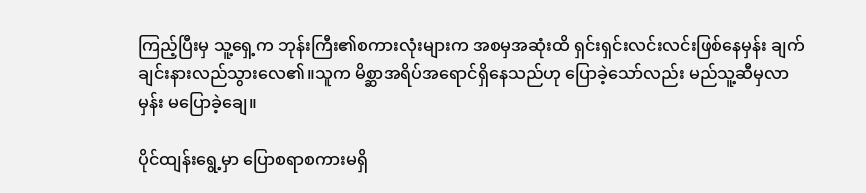ကြည့်ပြီးမှ သူ့ရှေ့က ဘုန်းကြီး၏စကားလုံးများက အစမှအဆုံးထိ ရှင်းရှင်းလင်းလင်းဖြစ်နေမှန်း ချက်ချင်းနားလည်သွားလေ၏။သူက မိစ္ဆာအရိပ်အရောင်ရှိနေသည်ဟု ပြောခဲ့သော်လည်း မည်သူ့ဆီမှလာမှန်း မပြောခဲ့ချေ။

ပိုင်ထျန်းရွေ့မှာ ပြောစရာစကားမရှိ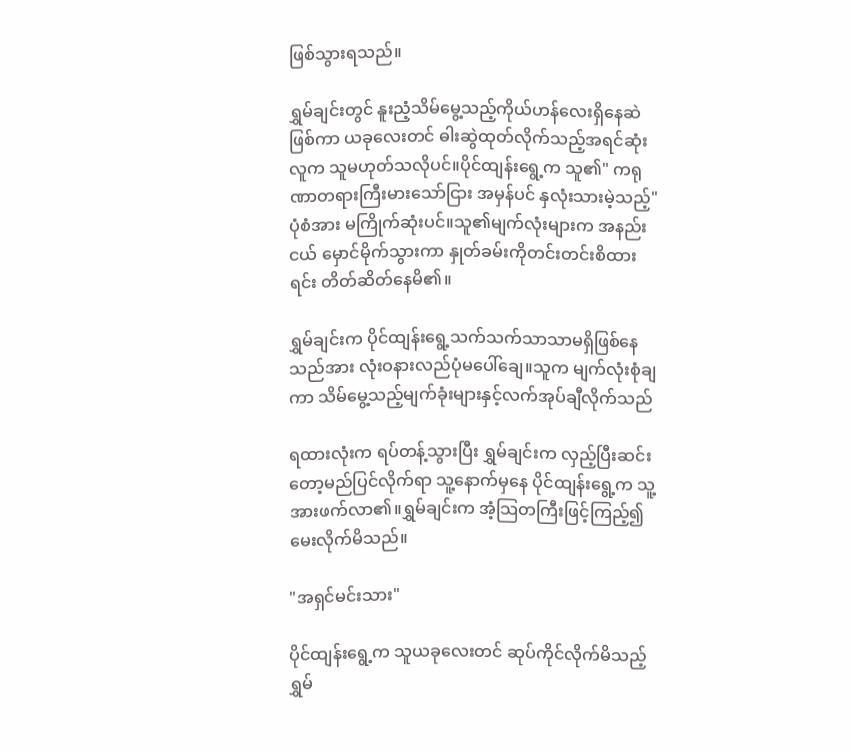ဖြစ်သွားရသည်။

ရွှမ်ချင်းတွင် နူးညံ့သိမ်မွေ့သည့်ကိုယ်ဟန်လေးရှိနေဆဲဖြစ်ကာ ယခုလေးတင် ဓါးဆွဲထုတ်လိုက်သည့်အရင်ဆုံးလူက သူမဟုတ်သလိုပင်။ပိုင်ထျန်းရွေ့က သူ၏" ကရုဏာတရားကြီးမားသော်ငြား အမှန်ပင် နှလုံးသားမဲ့သည့်"ပုံစံအား မကြိုက်ဆုံးပင်။သူ၏မျက်လုံးများက အနည်းငယ် မှောင်မိုက်သွားကာ နှုတ်ခမ်းကိုတင်းတင်းစိထားရင်း တိတ်ဆိတ်နေမိ၏။

ရွှမ်ချင်းက ပိုင်ထျန်းရွေ့သက်သက်သာသာမရှိဖြစ်နေသည်အား လုံးဝနားလည်ပုံမပေါ်ချေ။သူက မျက်လုံးစုံချကာ သိမ်မွေ့သည့်မျက်ခုံးများနှင့်လက်အုပ်ချီလိုက်သည်

ရထားလုံးက ရပ်တန့်သွားပြီး ရွှမ်ချင်းက လှည့်ပြီးဆင်းတော့မည်ပြင်လိုက်ရာ သူ့နောက်မှနေ ပိုင်ထျန်းရွေ့က သူ့အားဖက်လာ၏။ရွှမ်ချင်းက အံ့သြတကြီးဖြင့်ကြည့်၍ မေးလိုက်မိသည်။

"အရှင်မင်းသား"

ပိုင်ထျန်းရွေ့က သူယခုလေးတင် ဆုပ်ကိုင်လိုက်မိသည့် ရွှမ်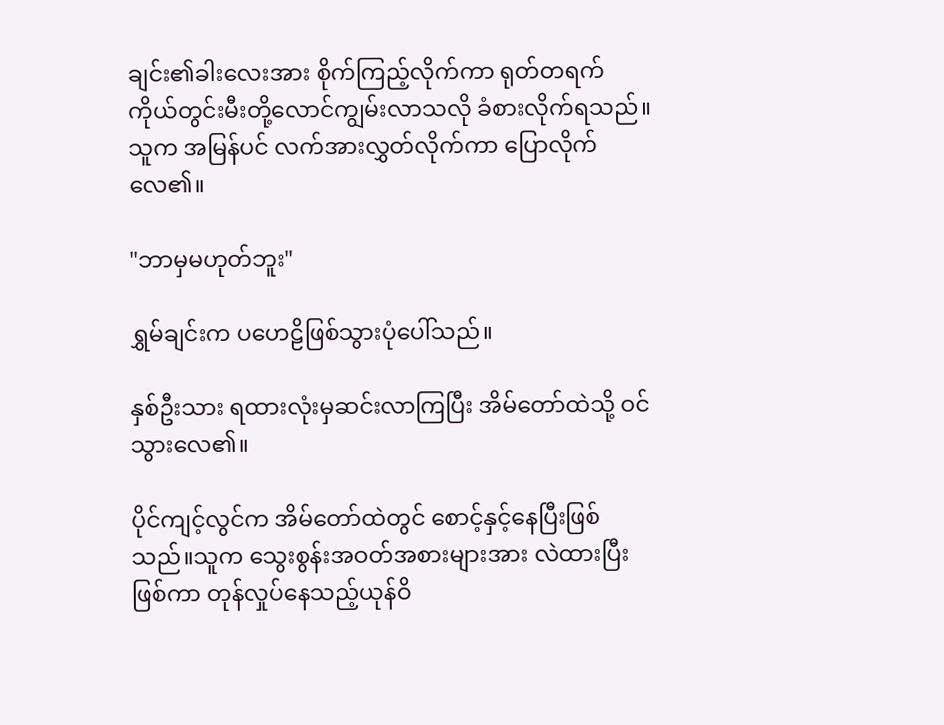ချင်း၏ခါးလေးအား စိုက်ကြည့်လိုက်ကာ ရုတ်တရက် ကိုယ်တွင်းမီးတို့လောင်ကျွမ်းလာသလို ခံစားလိုက်ရသည်။သူက အမြန်ပင် လက်အားလွှတ်လိုက်ကာ ပြောလိုက်လေ၏။

"ဘာမှမဟုတ်ဘူး"

ရွှမ်ချင်းက ပဟေဠိဖြစ်သွားပုံပေါ်သည်။

နှစ်ဦးသား ရထားလုံးမှဆင်းလာကြပြီး အိမ်တော်ထဲသို့ ဝင်သွားလေ၏။

ပိုင်ကျင့်လွင်က အိမ်တော်ထဲတွင် စောင့်နှင့်နေပြီးဖြစ်သည်။သူက သွေးစွန်းအဝတ်အစားများအား လဲထားပြီးဖြစ်ကာ တုန်လှုပ်နေသည့်ယုန်ဝိ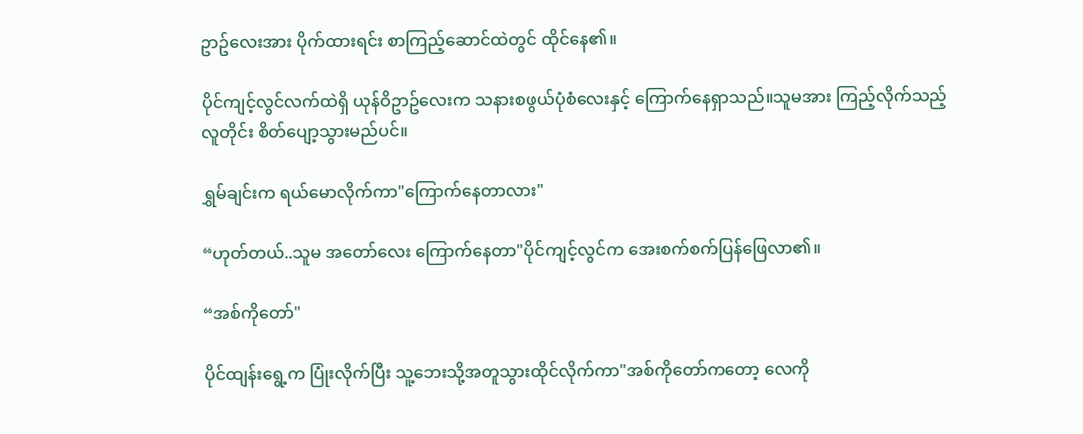ဥာဥ်လေးအား ပိုက်ထားရင်း စာကြည့်ဆောင်ထဲတွင် ထိုင်နေ၏။

ပိုင်ကျင့်လွင်လက်ထဲရှိ ယုန်ဝိဥာဥ်လေးက သနားစဖွယ်ပုံစံလေးနှင့် ကြောက်နေရှာသည်။သူမအား ကြည့်လိုက်သည့်လူတိုင်း စိတ်ပျော့သွားမည်ပင်။

ရွှမ်ချင်းက ရယ်မောလိုက်ကာ"ကြောက်နေတာလား"

“ဟုတ်တယ်..သူမ အတော်လေး ကြောက်နေတာ"ပိုင်ကျင့်လွင်က အေးစက်စက်ပြန်ဖြေလာ၏။

“အစ်ကိုတော်"

ပိုင်ထျန်းရွေ့က ပြုံးလိုက်ပြီး သူ့ဘေးသို့အတူသွားထိုင်လိုက်ကာ"အစ်ကိုတော်ကတော့ လေကို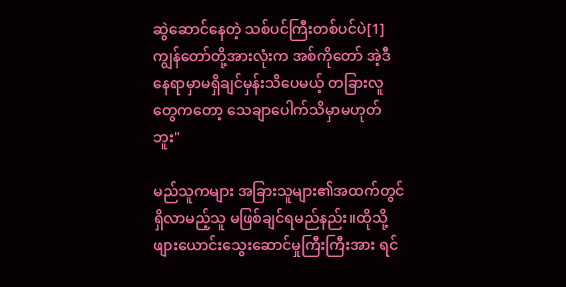ဆွဲဆောင်နေတဲ့ သစ်ပင်ကြီးတစ်ပင်ပဲ[1]ကျွန်တော်တို့အားလုံးက အစ်ကိုတော် အဲ့ဒီနေရာမှာမရှိချင်မှန်းသိပေမယ့် တခြားလူတွေကတော့ သေချာပေါက်သိမှာမဟုတ်ဘူး"

မည်သူကများ အခြားသူများ၏အထက်တွင်ရှိလာမည့်သူ မဖြစ်ချင်ရမည်နည်း။ထိုသို့ဖျားယောင်းသွေးဆောင်မှုကြီးကြီးအား ရင်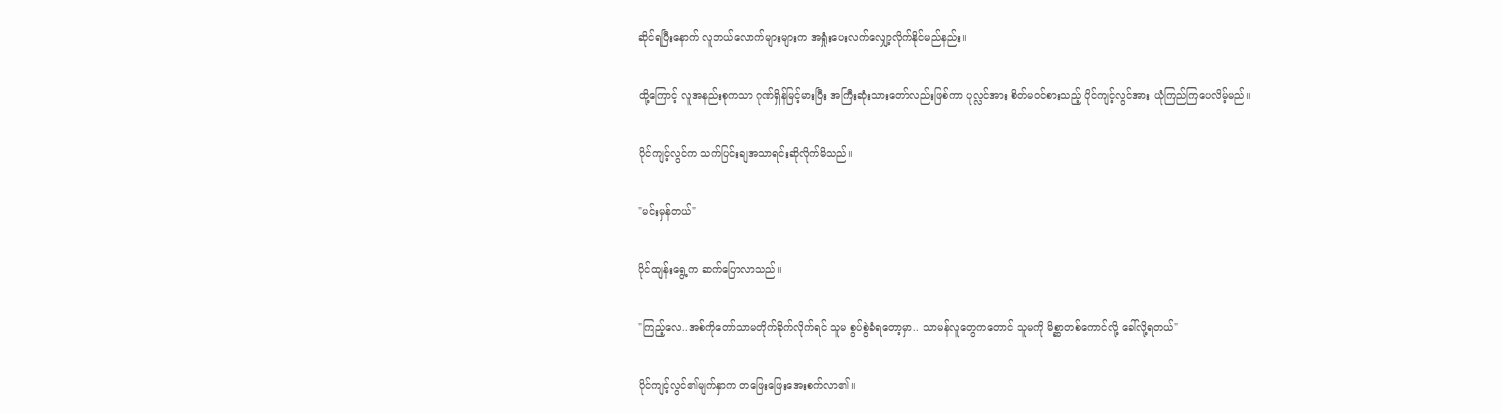ဆိုင်ရပြီးနောက် လူဘယ်လောက်များများက အရှုံးပေးလက်လျှော့လိုက်နိုင်မည်နည်း။

ထို့ကြောင့် လူအနည်းစုကသာ ဂုဏ်ရှိန်မြင့်မားပြီး အကြီးဆုံးသားတော်လည်းဖြစ်ကာ ပုလ္လင်အား စိတ်မဝင်စားသည့် ပိုင်ကျင့်လွင်အား ယုံကြည်ကြပေလိမ့်မည်။

ပိုင်ကျင့်လွင်က သက်ပြင်းချအသာရင်းဆိုလိုက်မိသည်။

"မင်းမှန်တယ်"

ပိုင်ထျန်းရွေ့က ဆက်ပြောလာသည်။

"ကြည့်လေ..အစ်ကိုတော်သာမတိုက်ခိုက်လိုက်ရင် သူမ စွပ်စွဲခံရတော့မှာ.. သာမန်လူတွေကတောင် သူမကို မိစ္ဆာတစ်ကောင်လို့ ခေါ်လို့ရတယ်"

ပိုင်ကျင့်လွင်၏မျက်နှာက တဖြေးဖြေးအေးစက်လာ၏။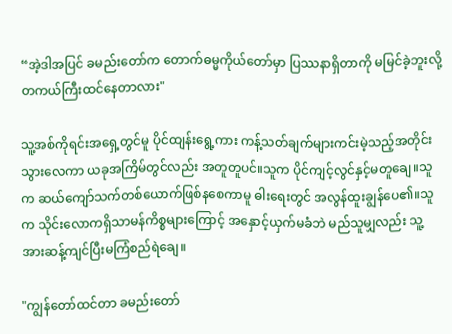“အဲ့ဒါအပြင် ခမည်းတော်က တောက်ဓမ္မကိုယ်တော်မှာ ပြဿနာရှိတာကို မမြင်ခဲ့ဘူးလို့တကယ်ကြီးထင်နေတာလား"

သူ့အစ်ကိုရင်းအရှေ့တွင်မူ ပိုင်ထျန်းရွေ့ကား ကန့်သတ်ချက်များကင်းမဲ့သည့်အတိုင်းသွားလေကာ ယခုအကြိမ်တွင်လည်း အတူတူပင်။သူက ပိုင်ကျင့်လွင်နှင့်မတူချေ။သူက ဆယ်ကျော်သက်တစ်ယောက်ဖြစ်နစေကာမူ ဓါးရေးတွင် အလွန်ထူးချွန်ပေ၏။သူက သိုင်းလောကရှိသာမန်ကိစ္စများကြောင့် အနှောင့်ယှက်မခံဘဲ မည်သူမျှလည်း သူ့အားဆန့်ကျင်ပြီးမကြံစည်ရဲချေ။

"ကျွန်တော်ထင်တာ ခမည်းတော်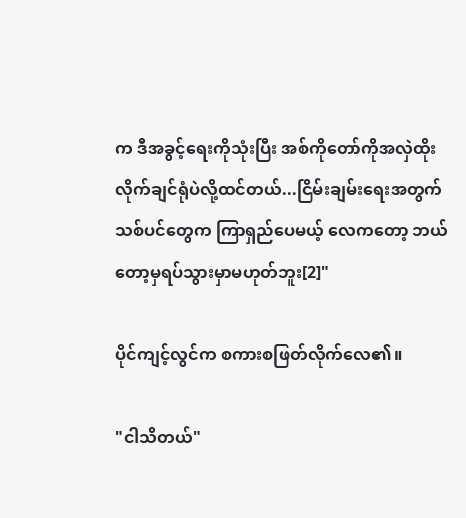က ဒီအခွင့်ရေးကိုသုံးပြီး အစ်ကိုတော်ကိုအလှဲထိုးလိုက်ချင်ရုံပဲလို့ထင်တယ်...ငြိမ်းချမ်းရေးအတွက် သစ်ပင်တွေက ကြာရှည်ပေမယ့် လေကတော့ ဘယ်တော့မှရပ်သွားမှာမဟုတ်ဘူး[2]"

ပိုင်ကျင့်လွင်က စကားစဖြတ်လိုက်လေ၏။

"ငါသိတယ်"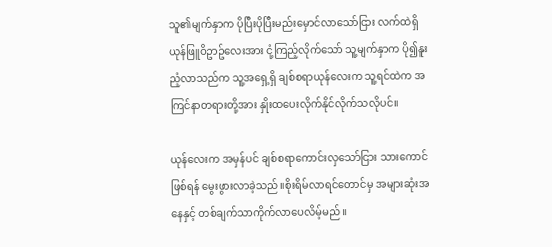သူ၏မျက်နှာက ပိုပြီးပိုပြီးမည်းမှောင်လာသော်ငြား လက်ထဲရှိ ယုန်ဖြူဝိဥာဥ်လေးအား ငုံ့ကြည့်လိုက်သော် သူ့မျက်နှာက ပို၍နူးညံ့လာသည်က သူ့အရှေ့ရှိ ချစ်စရာယုန်လေးက သူ့ရင်ထဲက အကြင်နာတရားတို့အား နှိုးထပေးလိုက်နိုင်လိုက်သလိုပင်။

ယုန်လေးက အမှန်ပင် ချစ်စရာကောင်းလှသော်ငြား သားကောင်ဖြစ်ရန် မွေးဖွားလာခဲ့သည်။စိုးရိမ်လာရင်တောင်မှ အများဆုံးအနေနှင့် တစ်ချက်သာကိုက်လာပေလိမ့်မည်။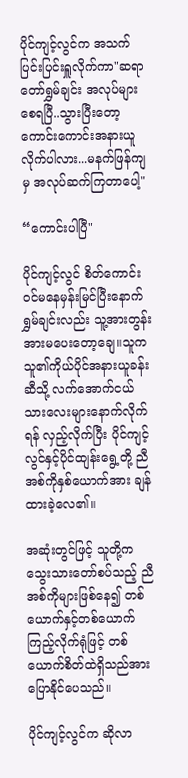ပိုင်ကျင့်လွင်က အသက်ပြင်းပြင်းရှူလိုက်ကာ"ဆရာတော်ရွှမ်ချင်း အလုပ်များစေရပြီ..သွားပြီးတော့ကောင်းကောင်းအနားယူလိုက်ပါလား...မနက်ဖြန်ကျမှ အလုပ်ဆက်ကြတာပေါ့"

“ကောင်းပါပြီ"

ပိုင်ကျင့်လွင် စိတ်ကောင်းဝင်မနေမှန်းမြင်ပြီးနောက် ရွှမ်ချင်းလည်း သူ့အားတွန်းအားမပေးတော့ချေ။သူက သူ၏ကိုယ်ပိုင်အနားယူခန်းဆီသို့ လက်အောက်ငယ်သားလေးများနောက်လိုက်ရန် လှည့်လိုက်ပြီး ပိုင်ကျင့်လွင်နှင့်ပိုင်ထျန်းရွေ့တို့ ညီအစ်ကိုနှစ်ယောက်အား ချန်ထားခဲ့လေ၏။

အဆုံးတွင်ဖြင့် သူတို့က သွေးသားတော်စပ်သည့် ညီအစ်ကိုများဖြစ်နေ၍ တစ်ယောက်နှင့်တစ်ယောက်ကြည့်လိုက်ရုံဖြင့် တစ်ယောက်စိတ်ထဲရှိသည်အား ပြောနိုင်ပေသည်။

ပိုင်ကျင့်လွင်က ဆိုလာ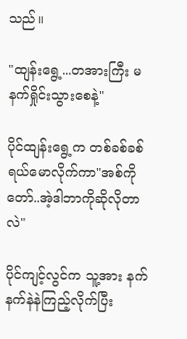သည်။

"ထျန်းရွေ့...တအားကြီး မနက်ရှိုင်းသွားစေနဲ့"

ပိုင်ထျန်းရွေ့က တစ်ခစ်ခစ်ရယ်မောလိုက်ကာ"အစ်ကိုတော်..အဲ့ဒါဘာကိုဆိုလိုတာလဲ"

ပိုင်ကျင့်လွင်က သူ့အား နက်နက်နဲနဲကြည့်လိုက်ပြီး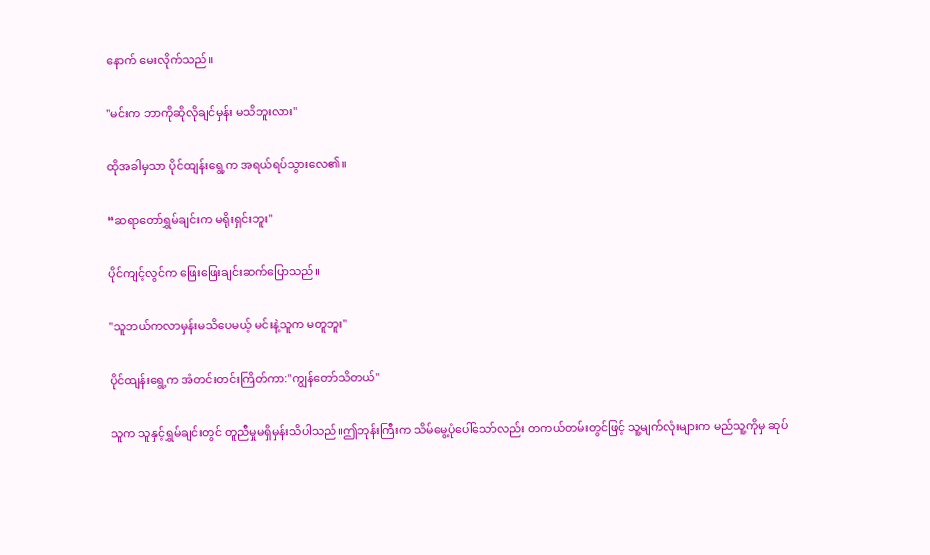နောက် မေးလိုက်သည်။

"မင်းက ဘာကိုဆိုလိုချင်မှန်း မသိဘူးလား"

ထိုအခါမှသာ ပိုင်ထျန်းရွေ့က အရယ်ရပ်သွားလေ၏။

“ဆရာတော်ရွှမ်ချင်းက မရိုးရှင်းဘူး"

ပိုင်ကျင့်လွင်က ဖြေးဖြေးချင်းဆက်ပြောသည်။

"သူဘယ်ကလာမှန်းမသိပေမယ့် မင်းနဲ့သူက မတူဘူး"

ပိုင်ထျန်းရွေ့က အံတင်းတင်းကြိတ်ကာ:"ကျွန်တော်သိတယ်"

သူက သူနှင့်ရွှမ်ချင်းတွင် တူညီမှုမရှိမှန်းသိပါသည်။ဤဘုန်းကြီးက သိမ်မွေ့ပုံပေါ်သော်လည်း တကယ်တမ်းတွင်ဖြင့် သူ့မျက်လုံးများက မည်သူ့ကိုမှ ဆုပ်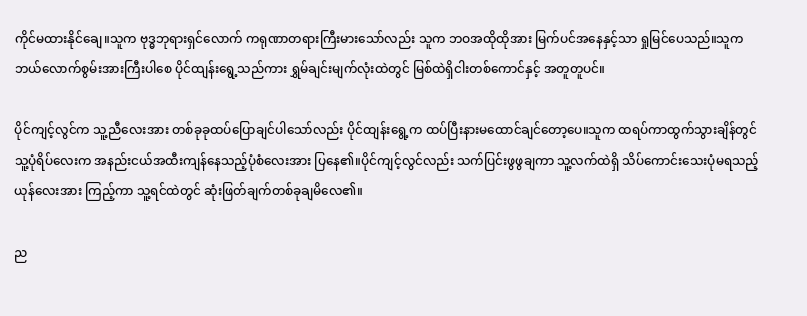ကိုင်မထားနိုင်ချေ။သူက ဗုဒ္ဓဘုရားရှင်လောက် ကရုဏာတရားကြီးမားသော်လည်း သူက ဘဝအထိုထိုအား မြက်ပင်အနေနှင့်သာ ရှုမြင်ပေသည်။သူက ဘယ်လောက်စွမ်းအားကြီးပါစေ ပိုင်ထျန်းရွေ့သည်ကား ရွှမ်ချင်းမျက်လုံးထဲတွင် မြစ်ထဲရှိငါးတစ်ကောင်နှင့် အတူတူပင်။

ပိုင်ကျင့်လွင်က သူ့ညီလေးအား တစ်ခုခုထပ်ပြောချင်ပါသော်လည်း ပိုင်ထျန်းရွေ့က ထပ်ပြီးနားမထောင်ချင်တော့ပေ။သူက ထရပ်ကာထွက်သွားချိန်တွင် သူ့ပုံရိပ်လေးက အနည်းငယ်အထီးကျန်နေသည့်ပုံစံလေးအား ပြနေ၏။ပိုင်ကျင့်လွင်လည်း သက်ပြင်းဖွဖွချကာ သူ့လက်ထဲရှိ သိပ်ကောင်းသေးပုံမရသည့် ယုန်လေးအား ကြည့်ကာ သူ့ရင်ထဲတွင် ဆုံးဖြတ်ချက်တစ်ခုချမိလေ၏။

ည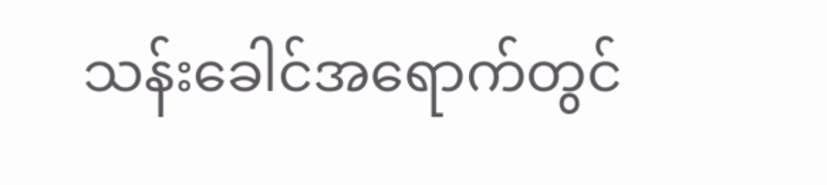သန်းခေါင်အရောက်တွင်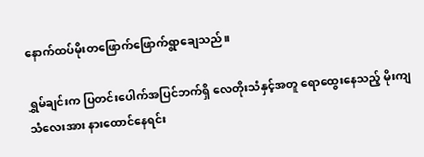နောက်ထပ်မိုးတဖြောက်ဖြောက်ရွာချေသည်။

ရွှမ်ချင်းက ပြတင်းပေါက်အပြင်ဘက်ရှိ လေတိုးသံနှင့်အတူ ရောထွေးနေသည့် မိုးကျသံလေးအား နားထောင်နေရင်း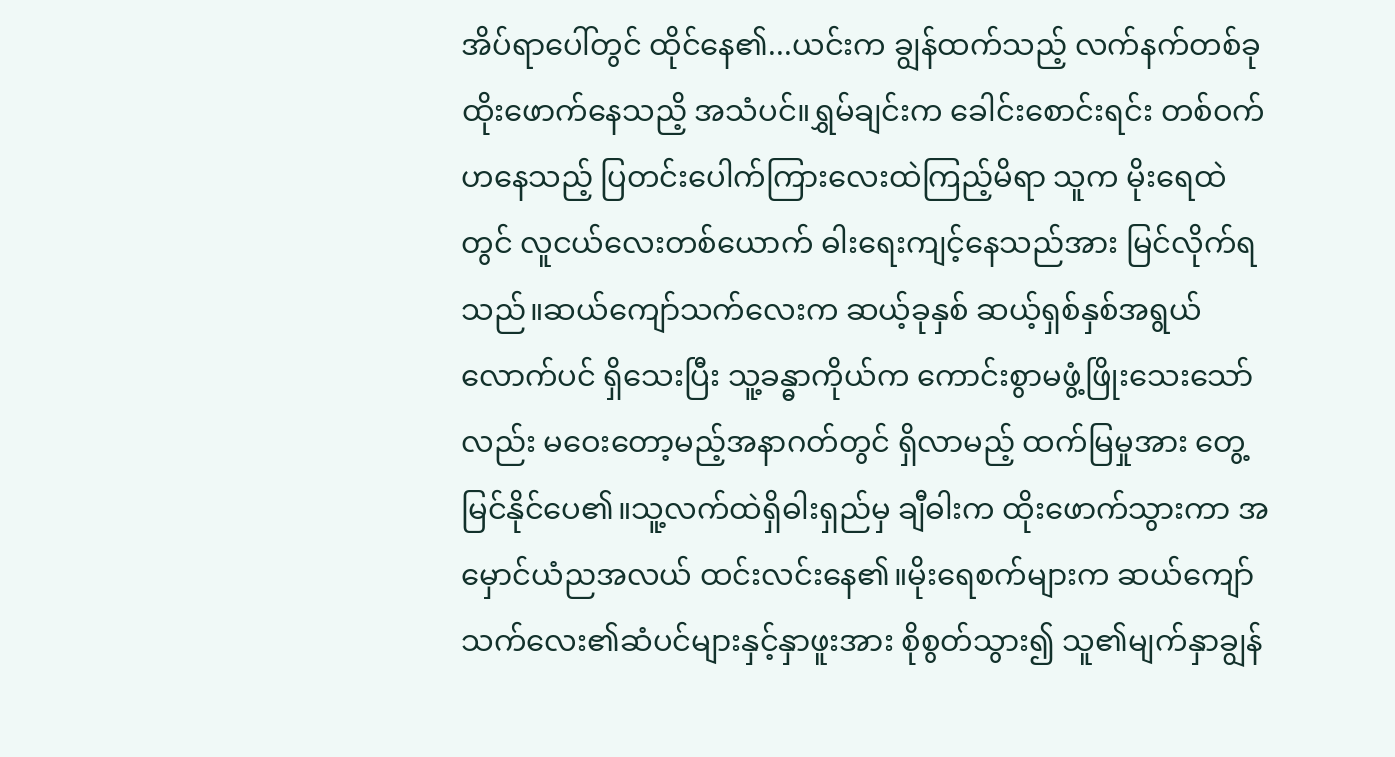အိပ်ရာပေါ်တွင် ထိုင်နေ၏...ယင်းက ချွန်ထက်သည့် လက်နက်တစ်ခုထိုးဖောက်နေသညိ့ အသံပင်။ရွှမ်ချင်းက ခေါင်းစောင်းရင်း တစ်ဝက်ဟနေသည့် ပြတင်းပေါက်ကြားလေးထဲကြည့်မိရာ သူက မိုးရေထဲတွင် လူငယ်လေးတစ်ယောက် ဓါးရေးကျင့်နေသည်အား မြင်လိုက်ရသည်။ဆယ်ကျော်သက်လေးက ဆယ့်ခုနှစ် ဆယ့်ရှစ်နှစ်အရွယ်လောက်ပင် ရှိသေးပြီး သူ့ခန္ဓာကိုယ်က ကောင်းစွာမဖွံ့ဖြိုးသေးသော်လည်း မဝေးတော့မည့်အနာဂတ်တွင် ရှိလာမည့် ထက်မြမှုအား တွေ့မြင်နိုင်ပေ၏။သူ့လက်ထဲရှိဓါးရှည်မှ ချီဓါးက ထိုးဖောက်သွားကာ အမှောင်ယံညအလယ် ထင်းလင်းနေ၏။မိုးရေစက်များက ဆယ်ကျော်သက်လေး၏ဆံပင်များနှင့်နှာဖူးအား စိုစွတ်သွား၍ သူ၏မျက်နှာချွန်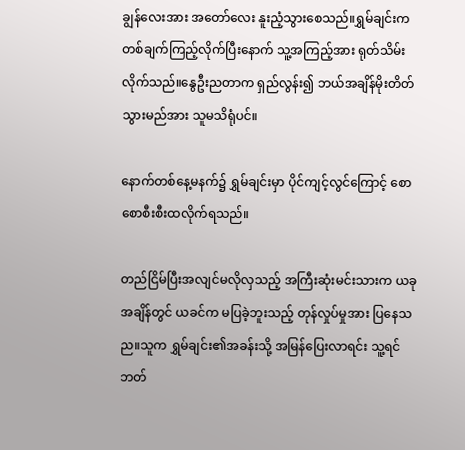ချွန်လေးအား အတော်လေး နူးညံ့သွားစေသည်။ရွှမ်ချင်းက တစ်ချက်ကြည့်လိုက်ပြီးနောက် သူ့အကြည့်အား ရုတ်သိမ်းလိုက်သည်။နွေဦးညတာက ရှည်လွန်း၍ ဘယ်အချိန်မိုးတိတ်သွားမည်အား သူမသိရုံပင်။

နောက်တစ်နေ့မနက်၌ ရွှမ်ချင်းမှာ ပိုင်ကျင့်လွင်ကြောင့် စောစောစီးစီးထလိုက်ရသည်။

တည်ငြိမ်ပြီးအလျင်မလိုလှသည့် အကြီးဆုံးမင်းသားက ယခုအချိန်တွင် ယခင်က မပြခဲ့ဘူးသည့် တုန်လှုပ်မှုအား ပြနေသည။သူက ရွှမ်ချင်း၏အခန်းသို့ အမြန်ပြေးလာရင်း သူ့ရင်ဘတ်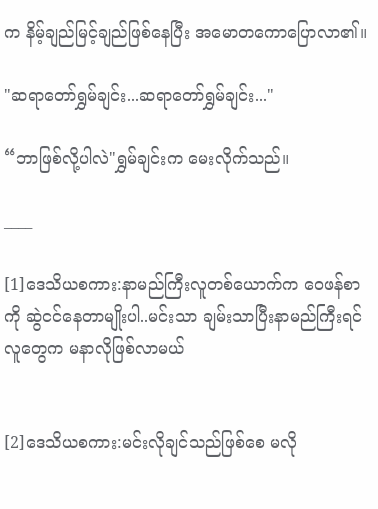က နိမ့်ချည်မြင့်ချည်ဖြစ်နေပြီး အမောတကောပြောလာ၏။

"ဆရာတော်ရွှမ်ချင်း...ဆရာတော်ရွှမ်ချင်း..."

“ဘာဖြစ်လို့ပါလဲ"ရွှမ်ချင်းက မေးလိုက်သည်။

____

[1]ဒေသိယစကား:နာမည်ကြီးလူတစ်ယောက်က ဝေဖန်စာကို ဆွဲငင်နေတာမျိုးပါ..မင်းသာ ချမ်းသာပြီးနာမည်ကြီးရင် လူတွေက မနာလိုဖြစ်လာမယ်


[2]ဒေသိယစကား:မင်းလိုချင်သည်ဖြစ်စေ မလို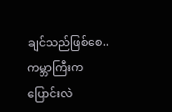ချင်သည်ဖြစ်စေ..ကမ္ဘာကြီးက ပြောင်းလဲ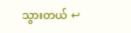သွားတယ် ↩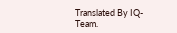Translated By IQ-Team.